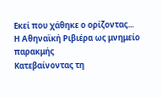Εκεί που χάθηκε ο ορίζοντας... Η Αθηναϊκή Ριβιέρα ως μνημείο παρακμής
Κατεβαίνοντας τη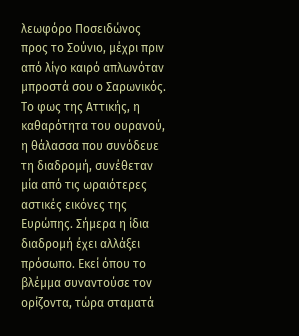λεωφόρο Ποσειδώνος προς το Σούνιο, μέχρι πριν από λίγο καιρό απλωνόταν μπροστά σου ο Σαρωνικός. Το φως της Αττικής, η καθαρότητα του ουρανού, η θάλασσα που συνόδευε τη διαδρομή, συνέθεταν μία από τις ωραιότερες αστικές εικόνες της Ευρώπης. Σήμερα η ίδια διαδρομή έχει αλλάξει πρόσωπο. Εκεί όπου το βλέμμα συναντούσε τον ορίζοντα, τώρα σταματά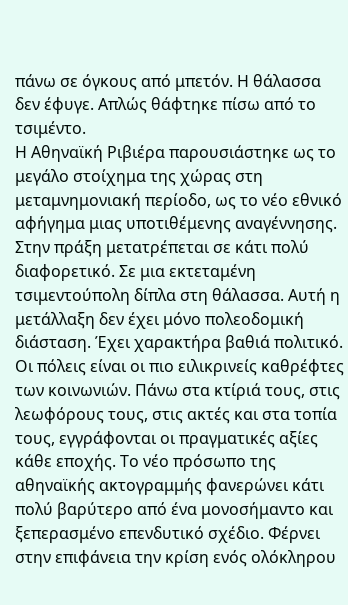πάνω σε όγκους από μπετόν. Η θάλασσα δεν έφυγε. Απλώς θάφτηκε πίσω από το τσιμέντο.
Η Αθηναϊκή Ριβιέρα παρουσιάστηκε ως το μεγάλο στοίχημα της χώρας στη μεταμνημονιακή περίοδο, ως το νέο εθνικό αφήγημα μιας υποτιθέμενης αναγέννησης. Στην πράξη μετατρέπεται σε κάτι πολύ διαφορετικό. Σε μια εκτεταμένη τσιμεντούπολη δίπλα στη θάλασσα. Αυτή η μετάλλαξη δεν έχει μόνο πολεοδομική διάσταση. Έχει χαρακτήρα βαθιά πολιτικό. Οι πόλεις είναι οι πιο ειλικρινείς καθρέφτες των κοινωνιών. Πάνω στα κτίριά τους, στις λεωφόρους τους, στις ακτές και στα τοπία τους, εγγράφονται οι πραγματικές αξίες κάθε εποχής. Το νέο πρόσωπο της αθηναϊκής ακτογραμμής φανερώνει κάτι πολύ βαρύτερο από ένα μονοσήμαντο και ξεπερασμένο επενδυτικό σχέδιο. Φέρνει στην επιφάνεια την κρίση ενός ολόκληρου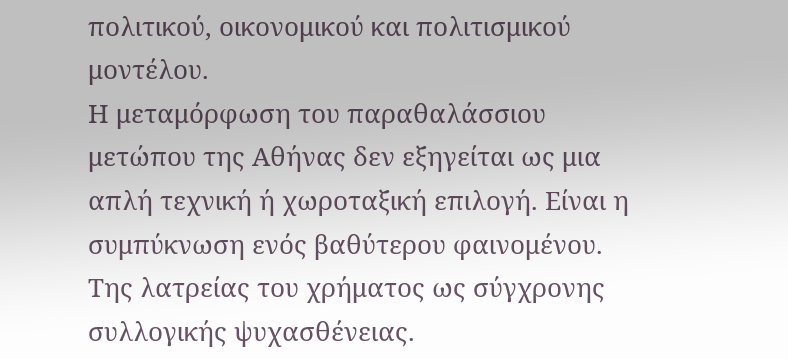πολιτικού, οικονομικού και πολιτισμικού μοντέλου.
Η μεταμόρφωση του παραθαλάσσιου μετώπου της Αθήνας δεν εξηγείται ως μια απλή τεχνική ή χωροταξική επιλογή. Είναι η συμπύκνωση ενός βαθύτερου φαινομένου. Της λατρείας του χρήματος ως σύγχρονης συλλογικής ψυχασθένειας.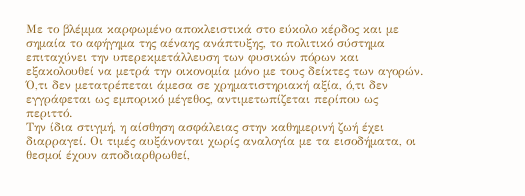Με το βλέμμα καρφωμένο αποκλειστικά στο εύκολο κέρδος και με σημαία το αφήγημα της αέναης ανάπτυξης, το πολιτικό σύστημα επιταχύνει την υπερεκμετάλλευση των φυσικών πόρων και εξακολουθεί να μετρά την οικονομία μόνο με τους δείκτες των αγορών. Ό,τι δεν μετατρέπεται άμεσα σε χρηματιστηριακή αξία, ό,τι δεν εγγράφεται ως εμπορικό μέγεθος, αντιμετωπίζεται περίπου ως περιττό.
Την ίδια στιγμή, η αίσθηση ασφάλειας στην καθημερινή ζωή έχει διαρραγεί. Οι τιμές αυξάνονται χωρίς αναλογία με τα εισοδήματα, οι θεσμοί έχουν αποδιαρθρωθεί,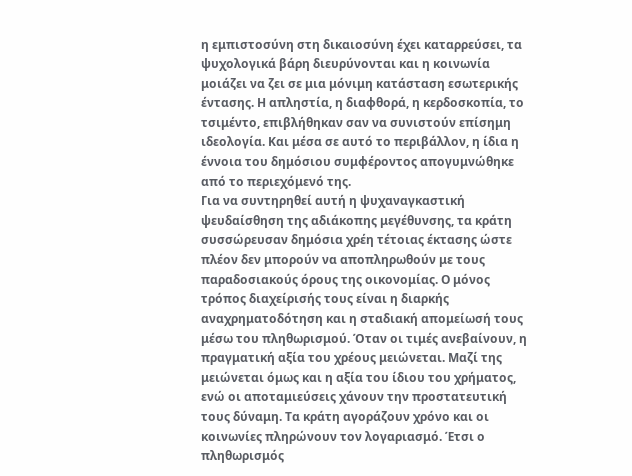η εμπιστοσύνη στη δικαιοσύνη έχει καταρρεύσει, τα ψυχολογικά βάρη διευρύνονται και η κοινωνία μοιάζει να ζει σε μια μόνιμη κατάσταση εσωτερικής έντασης. Η απληστία, η διαφθορά, η κερδοσκοπία, το τσιμέντο, επιβλήθηκαν σαν να συνιστούν επίσημη ιδεολογία. Και μέσα σε αυτό το περιβάλλον, η ίδια η έννοια του δημόσιου συμφέροντος απογυμνώθηκε από το περιεχόμενό της.
Για να συντηρηθεί αυτή η ψυχαναγκαστική ψευδαίσθηση της αδιάκοπης μεγέθυνσης, τα κράτη συσσώρευσαν δημόσια χρέη τέτοιας έκτασης ώστε πλέον δεν μπορούν να αποπληρωθούν με τους παραδοσιακούς όρους της οικονομίας. Ο μόνος τρόπος διαχείρισής τους είναι η διαρκής αναχρηματοδότηση και η σταδιακή απομείωσή τους μέσω του πληθωρισμού. Όταν οι τιμές ανεβαίνουν, η πραγματική αξία του χρέους μειώνεται. Μαζί της μειώνεται όμως και η αξία του ίδιου του χρήματος, ενώ οι αποταμιεύσεις χάνουν την προστατευτική τους δύναμη. Τα κράτη αγοράζουν χρόνο και οι κοινωνίες πληρώνουν τον λογαριασμό. Έτσι ο πληθωρισμός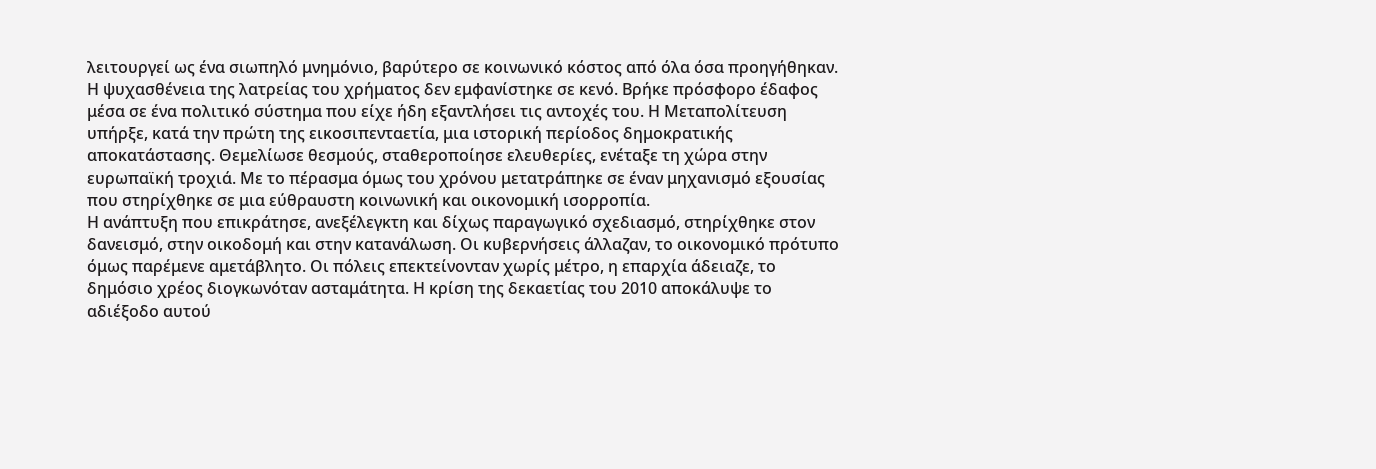λειτουργεί ως ένα σιωπηλό μνημόνιο, βαρύτερο σε κοινωνικό κόστος από όλα όσα προηγήθηκαν.
Η ψυχασθένεια της λατρείας του χρήματος δεν εμφανίστηκε σε κενό. Βρήκε πρόσφορο έδαφος μέσα σε ένα πολιτικό σύστημα που είχε ήδη εξαντλήσει τις αντοχές του. Η Μεταπολίτευση υπήρξε, κατά την πρώτη της εικοσιπενταετία, μια ιστορική περίοδος δημοκρατικής αποκατάστασης. Θεμελίωσε θεσμούς, σταθεροποίησε ελευθερίες, ενέταξε τη χώρα στην ευρωπαϊκή τροχιά. Με το πέρασμα όμως του χρόνου μετατράπηκε σε έναν μηχανισμό εξουσίας που στηρίχθηκε σε μια εύθραυστη κοινωνική και οικονομική ισορροπία.
Η ανάπτυξη που επικράτησε, ανεξέλεγκτη και δίχως παραγωγικό σχεδιασμό, στηρίχθηκε στον δανεισμό, στην οικοδομή και στην κατανάλωση. Οι κυβερνήσεις άλλαζαν, το οικονομικό πρότυπο όμως παρέμενε αμετάβλητο. Οι πόλεις επεκτείνονταν χωρίς μέτρο, η επαρχία άδειαζε, το δημόσιο χρέος διογκωνόταν ασταμάτητα. Η κρίση της δεκαετίας του 2010 αποκάλυψε το αδιέξοδο αυτού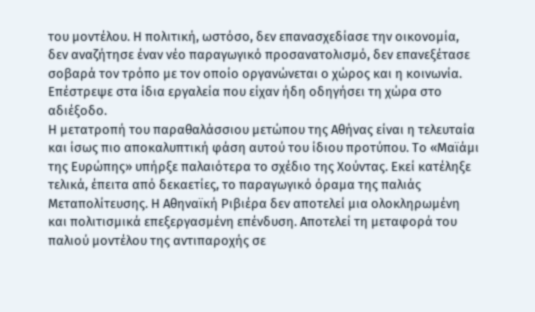του μοντέλου. Η πολιτική, ωστόσο, δεν επανασχεδίασε την οικονομία, δεν αναζήτησε έναν νέο παραγωγικό προσανατολισμό, δεν επανεξέτασε σοβαρά τον τρόπο με τον οποίο οργανώνεται ο χώρος και η κοινωνία. Επέστρεψε στα ίδια εργαλεία που είχαν ήδη οδηγήσει τη χώρα στο αδιέξοδο.
Η μετατροπή του παραθαλάσσιου μετώπου της Αθήνας είναι η τελευταία και ίσως πιο αποκαλυπτική φάση αυτού του ίδιου προτύπου. Το «Μαϊάμι της Ευρώπης» υπήρξε παλαιότερα το σχέδιο της Χούντας. Εκεί κατέληξε τελικά, έπειτα από δεκαετίες, το παραγωγικό όραμα της παλιάς Μεταπολίτευσης. Η Αθηναϊκή Ριβιέρα δεν αποτελεί μια ολοκληρωμένη και πολιτισμικά επεξεργασμένη επένδυση. Αποτελεί τη μεταφορά του παλιού μοντέλου της αντιπαροχής σε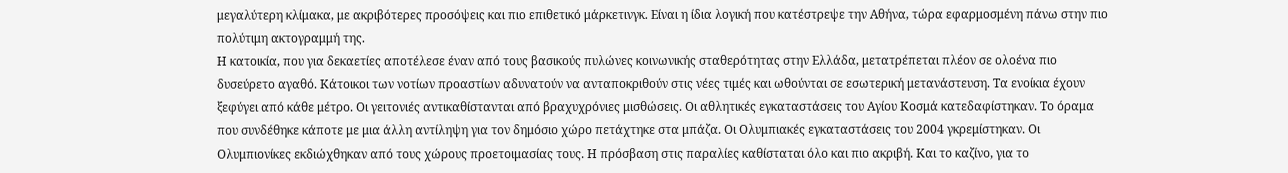μεγαλύτερη κλίμακα, με ακριβότερες προσόψεις και πιο επιθετικό μάρκετινγκ. Είναι η ίδια λογική που κατέστρεψε την Αθήνα, τώρα εφαρμοσμένη πάνω στην πιο πολύτιμη ακτογραμμή της.
Η κατοικία, που για δεκαετίες αποτέλεσε έναν από τους βασικούς πυλώνες κοινωνικής σταθερότητας στην Ελλάδα, μετατρέπεται πλέον σε ολοένα πιο δυσεύρετο αγαθό. Κάτοικοι των νοτίων προαστίων αδυνατούν να ανταποκριθούν στις νέες τιμές και ωθούνται σε εσωτερική μετανάστευση. Τα ενοίκια έχουν ξεφύγει από κάθε μέτρο. Οι γειτονιές αντικαθίστανται από βραχυχρόνιες μισθώσεις. Οι αθλητικές εγκαταστάσεις του Αγίου Κοσμά κατεδαφίστηκαν. Το όραμα που συνδέθηκε κάποτε με μια άλλη αντίληψη για τον δημόσιο χώρο πετάχτηκε στα μπάζα. Οι Ολυμπιακές εγκαταστάσεις του 2004 γκρεμίστηκαν. Οι Ολυμπιονίκες εκδιώχθηκαν από τους χώρους προετοιμασίας τους. Η πρόσβαση στις παραλίες καθίσταται όλο και πιο ακριβή. Και το καζίνο, για το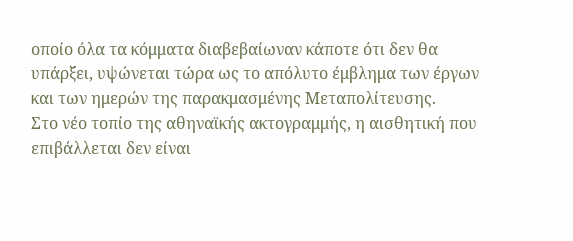οποίο όλα τα κόμματα διαβεβαίωναν κάποτε ότι δεν θα υπάρξει, υψώνεται τώρα ως το απόλυτο έμβλημα των έργων και των ημερών της παρακμασμένης Μεταπολίτευσης.
Στο νέο τοπίο της αθηναϊκής ακτογραμμής, η αισθητική που επιβάλλεται δεν είναι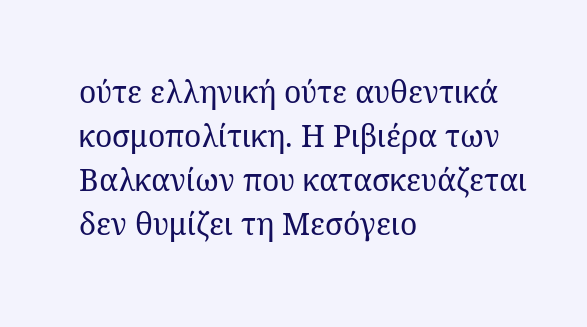ούτε ελληνική ούτε αυθεντικά κοσμοπολίτικη. Η Ριβιέρα των Βαλκανίων που κατασκευάζεται δεν θυμίζει τη Μεσόγειο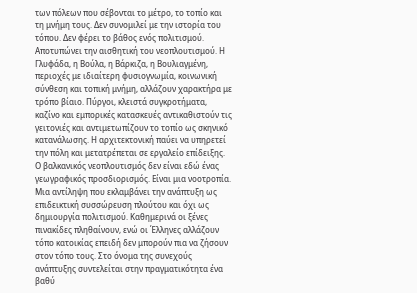των πόλεων που σέβονται το μέτρο, το τοπίο και τη μνήμη τους. Δεν συνομιλεί με την ιστορία του τόπου. Δεν φέρει το βάθος ενός πολιτισμού. Αποτυπώνει την αισθητική του νεοπλουτισμού. Η Γλυφάδα, η Βούλα, η Βάρκιζα, η Βουλιαγμένη, περιοχές με ιδιαίτερη φυσιογνωμία, κοινωνική σύνθεση και τοπική μνήμη, αλλάζουν χαρακτήρα με τρόπο βίαιο. Πύργοι, κλειστά συγκροτήματα, καζίνο και εμπορικές κατασκευές αντικαθιστούν τις γειτονιές και αντιμετωπίζουν το τοπίο ως σκηνικό κατανάλωσης. Η αρχιτεκτονική παύει να υπηρετεί την πόλη και μετατρέπεται σε εργαλείο επίδειξης.
Ο βαλκανικός νεοπλουτισμός δεν είναι εδώ ένας γεωγραφικός προσδιορισμός. Είναι μια νοοτροπία. Μια αντίληψη που εκλαμβάνει την ανάπτυξη ως επιδεικτική συσσώρευση πλούτου και όχι ως δημιουργία πολιτισμού. Καθημερινά οι ξένες πινακίδες πληθαίνουν, ενώ οι Έλληνες αλλάζουν τόπο κατοικίας επειδή δεν μπορούν πια να ζήσουν στον τόπο τους. Στο όνομα της συνεχούς ανάπτυξης συντελείται στην πραγματικότητα ένα βαθύ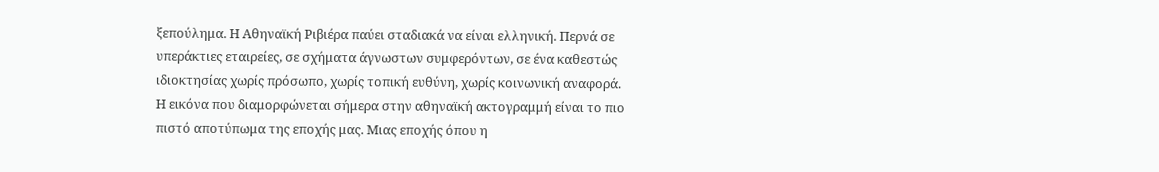ξεπούλημα. Η Αθηναϊκή Ριβιέρα παύει σταδιακά να είναι ελληνική. Περνά σε υπεράκτιες εταιρείες, σε σχήματα άγνωστων συμφερόντων, σε ένα καθεστώς ιδιοκτησίας χωρίς πρόσωπο, χωρίς τοπική ευθύνη, χωρίς κοινωνική αναφορά.
Η εικόνα που διαμορφώνεται σήμερα στην αθηναϊκή ακτογραμμή είναι το πιο πιστό αποτύπωμα της εποχής μας. Μιας εποχής όπου η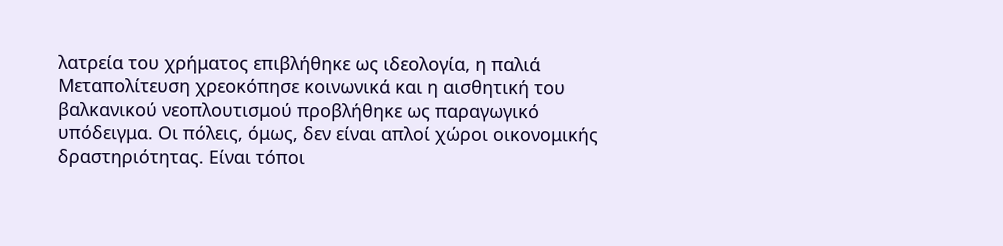λατρεία του χρήματος επιβλήθηκε ως ιδεολογία, η παλιά Μεταπολίτευση χρεοκόπησε κοινωνικά και η αισθητική του βαλκανικού νεοπλουτισμού προβλήθηκε ως παραγωγικό υπόδειγμα. Οι πόλεις, όμως, δεν είναι απλοί χώροι οικονομικής δραστηριότητας. Είναι τόποι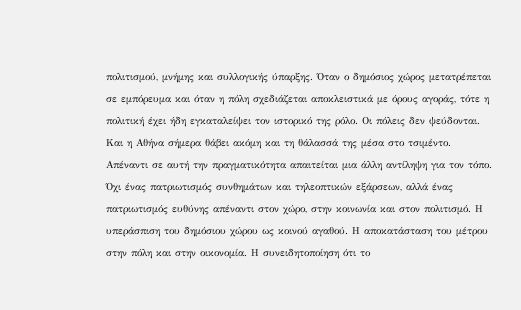πολιτισμού, μνήμης και συλλογικής ύπαρξης. Όταν ο δημόσιος χώρος μετατρέπεται σε εμπόρευμα και όταν η πόλη σχεδιάζεται αποκλειστικά με όρους αγοράς, τότε η πολιτική έχει ήδη εγκαταλείψει τον ιστορικό της ρόλο. Οι πόλεις δεν ψεύδονται. Και η Αθήνα σήμερα θάβει ακόμη και τη θάλασσά της μέσα στο τσιμέντο.
Απέναντι σε αυτή την πραγματικότητα απαιτείται μια άλλη αντίληψη για τον τόπο. Όχι ένας πατριωτισμός συνθημάτων και τηλεοπτικών εξάρσεων, αλλά ένας πατριωτισμός ευθύνης απέναντι στον χώρο, στην κοινωνία και στον πολιτισμό. Η υπεράσπιση του δημόσιου χώρου ως κοινού αγαθού. Η αποκατάσταση του μέτρου στην πόλη και στην οικονομία. Η συνειδητοποίηση ότι το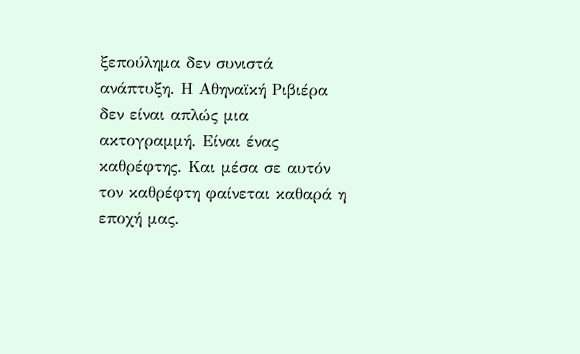ξεπούλημα δεν συνιστά ανάπτυξη. Η Αθηναϊκή Ριβιέρα δεν είναι απλώς μια ακτογραμμή. Είναι ένας καθρέφτης. Και μέσα σε αυτόν τον καθρέφτη φαίνεται καθαρά η εποχή μας.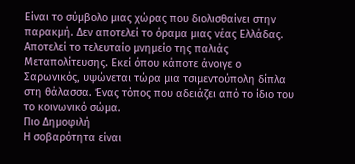Είναι το σύμβολο μιας χώρας που διολισθαίνει στην παρακμή. Δεν αποτελεί το όραμα μιας νέας Ελλάδας. Αποτελεί το τελευταίο μνημείο της παλιάς Μεταπολίτευσης. Εκεί όπου κάποτε άνοιγε ο Σαρωνικός, υψώνεται τώρα μια τσιμεντούπολη δίπλα στη θάλασσα. Ένας τόπος που αδειάζει από το ίδιο του το κοινωνικό σώμα.
Πιο Δημοφιλή
Η σοβαρότητα είναι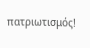πατριωτισμός!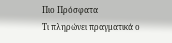Πιο Πρόσφατα
Τι πληρώνει πραγματικά ο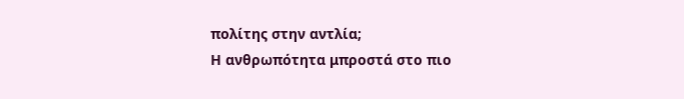πολίτης στην αντλία;
Η ανθρωπότητα μπροστά στο πιο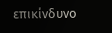επικίνδυνο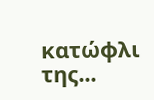κατώφλι της...